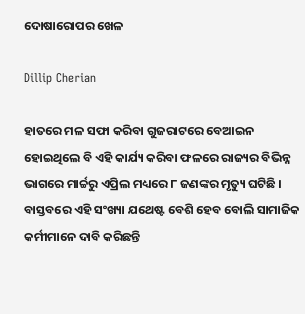ଦୋଷାରୋପର ଖେଳ

Dillip Cherian

ହାତରେ ମଳ ସଫା କରିବା ଗୁଜରାଟରେ ବେଆଇନ ହୋଇଥିଲେ ବି ଏହି କାର୍ଯ୍ୟ କରିବା ଫଳରେ ରାଜ୍ୟର ବିଭିନ୍ନ ଭାଗରେ ମାର୍ଚ୍ଚରୁ ଏପ୍ରିଲ ମଧ୍ୟରେ ୮ ଜଣଙ୍କର ମୃତ୍ୟୁ ଘଟିଛି । ବାସ୍ତବରେ ଏହି ସଂଖ୍ୟା ଯଥେଷ୍ଟ ବେଶି ହେବ ବୋଲି ସାମାଜିକ କର୍ମୀମାନେ ଦାବି କରିଛନ୍ତି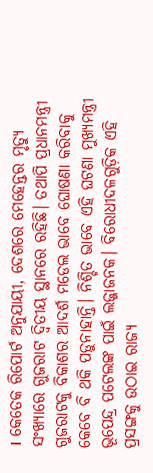। କେତେକ ରିପୋର୍ଟ ଅନୁଯାୟୀ, ଦେଶରେ ମେହେନ୍ତର ମୃତ୍ୟୁ ସଂଖ୍ୟାରେ ଗୁଜରାଟ ଦ୍ୱିତୀୟ ସ୍ଥାନରେ ରହିଛି। ତଥାପି ପ୍ରଧାନମନ୍ତ୍ରୀ ଗୁଜରାଟକୁ ବିକାଶର ଆଦର୍ଶ ମଡେଲ ଭାବେ ଘୋଷଣା କରିବାକୁ କେବେ ବି ଥକି ପଡ଼ୁନାହାନ୍ତି। ନିଶ୍ଚିତ ଭାବେ ଏହି ଘଟଣା ମୁଖ୍ୟମନ୍ତ୍ରୀ ଭୂପେନ୍ଦ୍ର ପଟେଲଙ୍କ ପାଇଁ ଲଜ୍ଜାଜନକ। ବିରୋଧୀଦଳଗୁଡ଼ିକ ଏହି ପ୍ରସଙ୍ଗକୁ ଉଠାଇ ରାଜ୍ୟ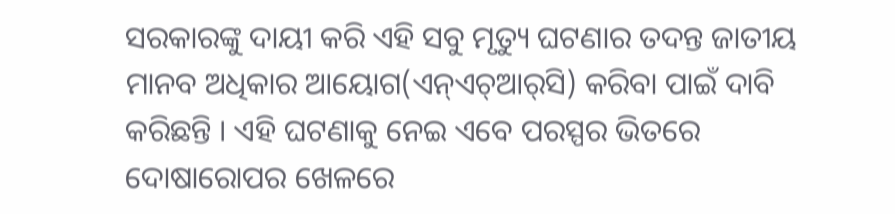ସରକାରଙ୍କୁ ଦାୟୀ କରି ଏହି ସବୁ ମୃତ୍ୟୁ ଘଟଣାର ତଦନ୍ତ ଜାତୀୟ ମାନବ ଅଧିକାର ଆୟୋଗ(ଏନ୍‌ଏଚ୍‌ଆର୍‌ସି) କରିବା ପାଇଁ ଦାବି କରିଛନ୍ତି । ଏହି ଘଟଣାକୁ ନେଇ ଏବେ ପରସ୍ପର ଭିତରେ ଦୋଷାରୋପର ଖେଳରେ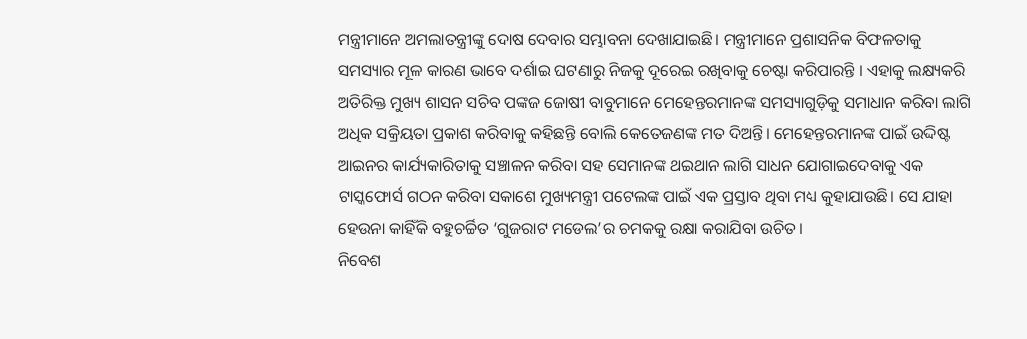ମନ୍ତ୍ରୀମାନେ ଅମଲାତନ୍ତ୍ରୀଙ୍କୁ ଦୋଷ ଦେବାର ସମ୍ଭାବନା ଦେଖାଯାଇଛି। ମନ୍ତ୍ରୀମାନେ ପ୍ରଶାସନିକ ବିଫଳତାକୁ ସମସ୍ୟାର ମୂଳ କାରଣ ଭାବେ ଦର୍ଶାଇ ଘଟଣାରୁ ନିଜକୁ ଦୂରେଇ ରଖିବାକୁ ଚେଷ୍ଟା କରିପାରନ୍ତି । ଏହାକୁ ଲକ୍ଷ୍ୟକରି
ଅତିରିକ୍ତ ମୁଖ୍ୟ ଶାସନ ସଚିବ ପଙ୍କଜ ଜୋଷୀ ବାବୁମାନେ ମେହେନ୍ତରମାନଙ୍କ ସମସ୍ୟାଗୁଡ଼ିକୁ ସମାଧାନ କରିବା ଲାଗି ଅଧିକ ସକ୍ରିୟତା ପ୍ରକାଶ କରିବାକୁ କହିଛନ୍ତି ବୋଲି କେତେଜଣଙ୍କ ମତ ଦିଅନ୍ତି। ମେହେନ୍ତରମାନଙ୍କ ପାଇଁ ଉଦ୍ଦିଷ୍ଟ ଆଇନର କାର୍ଯ୍ୟକାରିତାକୁ ସଞ୍ଚାଳନ କରିବା ସହ ସେମାନଙ୍କ ଥଇଥାନ ଲାଗି ସାଧନ ଯୋଗାଇଦେବାକୁ ଏକ ଟାସ୍କଫୋର୍ସ ଗଠନ କରିବା ସକାଶେ ମୁଖ୍ୟମନ୍ତ୍ରୀ ପଟେଲଙ୍କ ପାଇଁ ଏକ ପ୍ରସ୍ତାବ ଥିବା ମଧ୍ୟ କୁହାଯାଉଛି। ସେ ଯାହା ହେଉନା କାହିଁକି ବହୁଚର୍ଚ୍ଚିତ ‘ଗୁଜରାଟ ମଡେଲ’ର ଚମକକୁ ରକ୍ଷା କରାଯିବା ଉଚିତ।
ନିବେଶ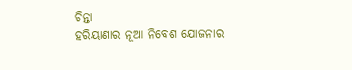ଚିନ୍ତା
ହରିୟାଣାର ନୂଆ ନିବେଶ ଯୋଜନାର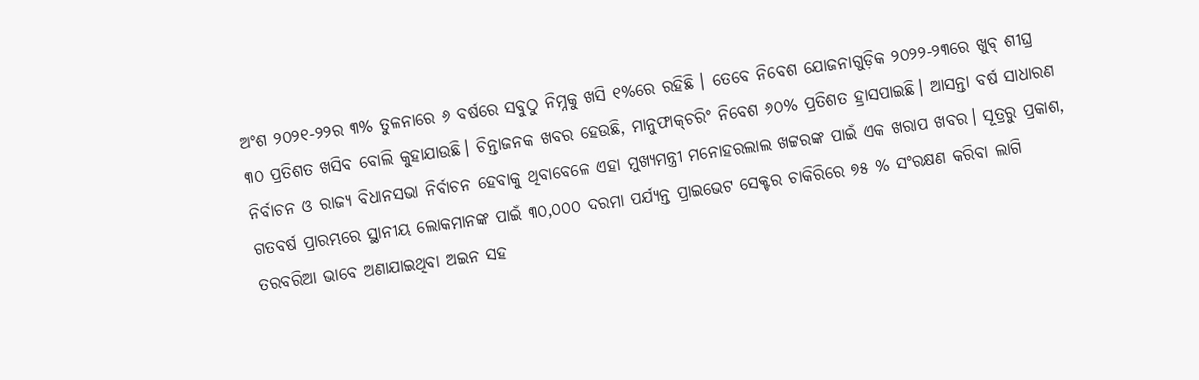ଅଂଶ ୨୦୨୧-୨୨ର ୩% ତୁଳନାରେ ୬ ବର୍ଷରେ ସବୁଠୁ ନିମ୍ନକୁ ଖସି ୧%ରେ ରହିଛି । ତେବେ ନିବେଶ ଯୋଜନାଗୁଡ଼ିକ ୨୦୨୨-୨୩ରେ ଖୁବ୍‌ ଶୀଘ୍ର ୩୦ ପ୍ରତିଶତ ଖସିବ ବୋଲି କୁହାଯାଉଛି। ଚିନ୍ତାଜନକ ଖବର ହେଉଛି, ମାନୁଫାକ୍‌ଚରିଂ ନିବେଶ ୬୦% ପ୍ରତିଶତ ହ୍ରାସପାଇଛି। ଆସନ୍ତା ବର୍ଷ ସାଧାରଣ ନିର୍ବାଚନ ଓ ରାଜ୍ୟ ବିଧାନସଭା ନିର୍ବାଚନ ହେବାକୁ ଥିବାବେଳେ ଏହା ମୁଖ୍ୟମନ୍ତ୍ରୀ ମନୋହରଲାଲ ଖଟ୍ଟରଙ୍କ ପାଇଁ ଏକ ଖରାପ ଖବର। ସୂତ୍ରରୁ ପ୍ରକାଶ, ଗତବର୍ଷ ପ୍ରାରମ୍ଭରେ ସ୍ଥାନୀୟ ଲୋକମାନଙ୍କ ପାଇଁ ୩୦,୦୦୦ ଦରମା ପର୍ଯ୍ୟନ୍ତ ପ୍ରାଇଭେଟ ସେକ୍ଟର ଚାକିରିରେ ୭୫ % ସଂରକ୍ଷଣ କରିବା ଲାଗି ତରବରିଆ ଭାବେ ଅଣାଯାଇଥିବା ଅଇନ ସହ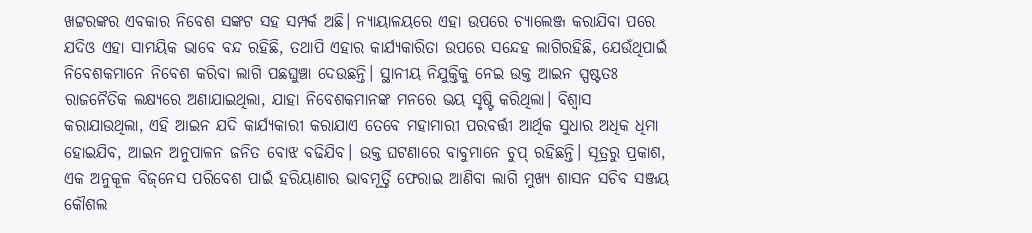ଖଟ୍ଟରଙ୍କର ଏବକାର ନିବେଶ ସଙ୍କଟ ସହ ସମ୍ପର୍କ ଅଛି। ନ୍ୟାୟାଳୟରେ ଏହା ଉପରେ ଚ୍ୟାଲେଞ୍ଜ କରାଯିବା ପରେ ଯଦିଓ ଏହା ସାମୟିକ ଭାବେ ବନ୍ଦ ରହିଛି, ତଥାପି ଏହାର କାର୍ଯ୍ୟକାରିତା ଉପରେ ସନ୍ଦେହ ଲାଗିରହିଛି, ଯେଉଁଥିପାଇଁ ନିବେଶକମାନେ ନିବେଶ କରିବା ଲାଗି ପଛଘୁଞ୍ଚା ଦେଉଛନ୍ତି। ସ୍ଥାନୀୟ ନିଯୁକ୍ତିକୁ ନେଇ ଉକ୍ତ ଆଇନ ସ୍ପଷ୍ଟତଃ ରାଜନୈତିକ ଲକ୍ଷ୍ୟରେ ଅଣାଯାଇଥିଲା, ଯାହା ନିବେଶକମାନଙ୍କ ମନରେ ଭୟ ସୃଷ୍ଟି କରିଥିଲା। ବିଶ୍ୱାସ କରାଯାଉଥିଲା, ଏହି ଆଇନ ଯଦି କାର୍ଯ୍ୟକାରୀ କରାଯାଏ ତେବେ ମହାମାରୀ ପରବର୍ତ୍ତୀ ଆର୍ଥିକ ସୁଧାର ଅଧିକ ଧିମା ହୋଇଯିବ, ଆଇନ ଅନୁପାଳନ ଜନିତ ବୋଝ ବଢିଯିବ। ଉକ୍ତ ଘଟଣାରେ ବାବୁମାନେ ଚୁପ୍‌ ରହିଛନ୍ତି। ସୂତ୍ରରୁ ପ୍ରକାଶ, ଏକ ଅନୁକୂଳ ବିଜ୍‌ନେସ ପରିବେଶ ପାଇଁ ହରିୟାଣାର ଭାବମୂର୍ତ୍ତି ଫେରାଇ ଆଣିବା ଲାଗି ମୁଖ୍ୟ ଶାସନ ସଚିବ ସଞ୍ଜୟ କୌଶଲ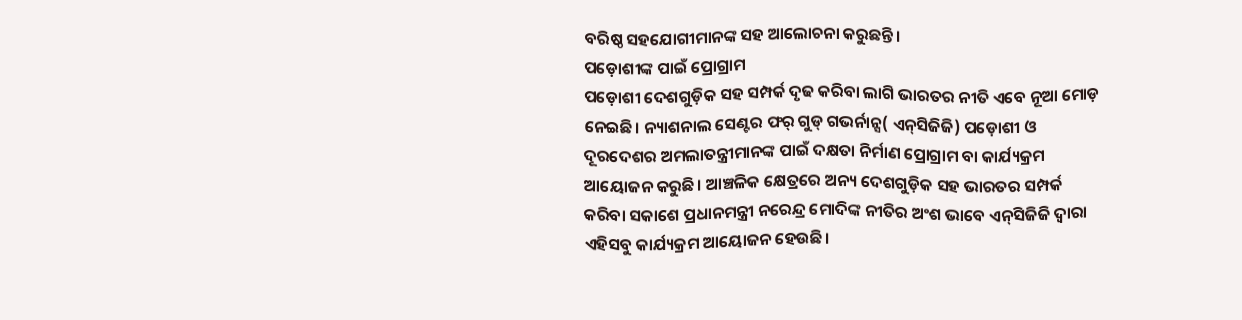ବରିଷ୍ଠ ସହଯୋଗୀମାନଙ୍କ ସହ ଆଲୋଚନା କରୁଛନ୍ତି।
ପଡ଼ୋଶୀଙ୍କ ପାଇଁ ପ୍ରୋଗ୍ରାମ
ପଡ଼ୋଶୀ ଦେଶଗୁଡ଼ିକ ସହ ସମ୍ପର୍କ ଦୃଢ କରିବା ଲାଗି ଭାରତର ନୀତି ଏବେ ନୂଆ ମୋଡ଼ ନେଇଛି। ନ୍ୟାଶନାଲ ସେଣ୍ଟର ଫର୍‌ ଗୁଡ୍‌ ଗଭର୍ନାନ୍ସ( ଏନ୍‌ସିଜିଜି) ପଡ଼ୋଶୀ ଓ ଦୂରଦେଶର ଅମଲାତନ୍ତ୍ରୀମାନଙ୍କ ପାଇଁ ଦକ୍ଷତା ନିର୍ମାଣ ପ୍ରୋଗ୍ରାମ ବା କାର୍ଯ୍ୟକ୍ରମ ଆୟୋଜନ କରୁଛି। ଆଞ୍ଚଳିକ କ୍ଷେତ୍ରରେ ଅନ୍ୟ ଦେଶଗୁଡ଼ିକ ସହ ଭାରତର ସମ୍ପର୍କ କରିବା ସକାଶେ ପ୍ରଧାନମନ୍ତ୍ରୀ ନରେନ୍ଦ୍ର ମୋଦିଙ୍କ ନୀତିର ଅଂଶ ଭାବେ ଏନ୍‌ସିଜିଜି ଦ୍ୱାରା ଏହିସବୁ କାର୍ଯ୍ୟକ୍ରମ ଆୟୋଜନ ହେଉଛି।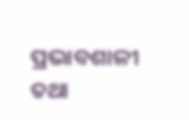ପ୍ରଭାବଶାଳୀ ତଥା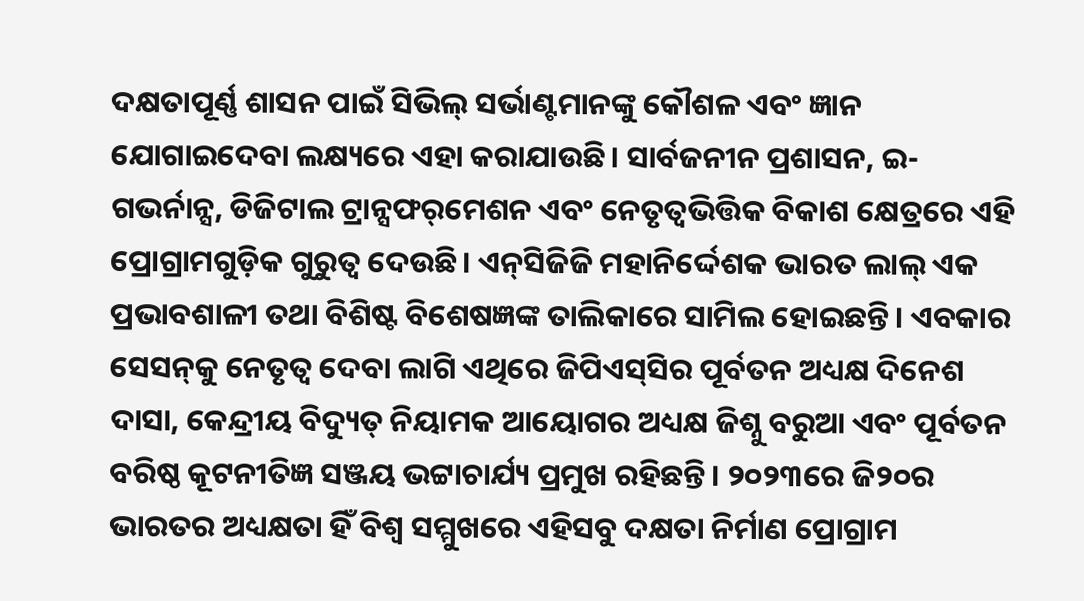ଦକ୍ଷତାପୂର୍ଣ୍ଣ ଶାସନ ପାଇଁ ସିଭିଲ୍‌ ସର୍ଭାଣ୍ଟମାନଙ୍କୁ କୌଶଳ ଏବଂ ଜ୍ଞାନ ଯୋଗାଇଦେବା ଲକ୍ଷ୍ୟରେ ଏହା କରାଯାଉଛି। ସାର୍ବଜନୀନ ପ୍ରଶାସନ, ଇ-ଗଭର୍ନାନ୍ସ, ଡିଜିଟାଲ ଟ୍ରାନ୍ସଫର୍‌ମେଶନ ଏବଂ ନେତୃତ୍ୱଭିତ୍ତିକ ବିକାଶ କ୍ଷେତ୍ରରେ ଏହି ପ୍ରୋଗ୍ରାମଗୁଡ଼ିକ ଗୁରୁତ୍ୱ ଦେଉଛି। ଏନ୍‌ସିଜିଜି ମହାନିର୍ଦ୍ଦେଶକ ଭାରତ ଲାଲ୍‌ ଏକ ପ୍ରଭାବଶାଳୀ ତଥା ବିଶିଷ୍ଟ ବିଶେଷଜ୍ଞଙ୍କ ତାଲିକାରେ ସାମିଲ ହୋଇଛନ୍ତି। ଏବକାର ସେସନ୍‌କୁ ନେତୃତ୍ୱ ଦେବା ଲାଗି ଏଥିରେ ଜିପିଏସ୍‌ସିର ପୂର୍ବତନ ଅଧ୍ୟକ୍ଷ ଦିନେଶ ଦାସା, କେନ୍ଦ୍ରୀୟ ବିଦ୍ୟୁତ୍‌ ନିୟାମକ ଆୟୋଗର ଅଧ୍ୟକ୍ଷ ଜିଶ୍ନୁ ବରୁଆ ଏବଂ ପୂର୍ବତନ ବରିଷ୍ଠ କୂଟନୀତିଜ୍ଞ ସଞ୍ଜୟ ଭଟ୍ଟାଚାର୍ଯ୍ୟ ପ୍ରମୁଖ ରହିଛନ୍ତି। ୨୦୨୩ରେ ଜି୨୦ର ଭାରତର ଅଧ୍ୟକ୍ଷତା ହିଁ ବିଶ୍ୱ ସମ୍ମୁଖରେ ଏହିସବୁ ଦକ୍ଷତା ନିର୍ମାଣ ପ୍ରୋଗ୍ରାମ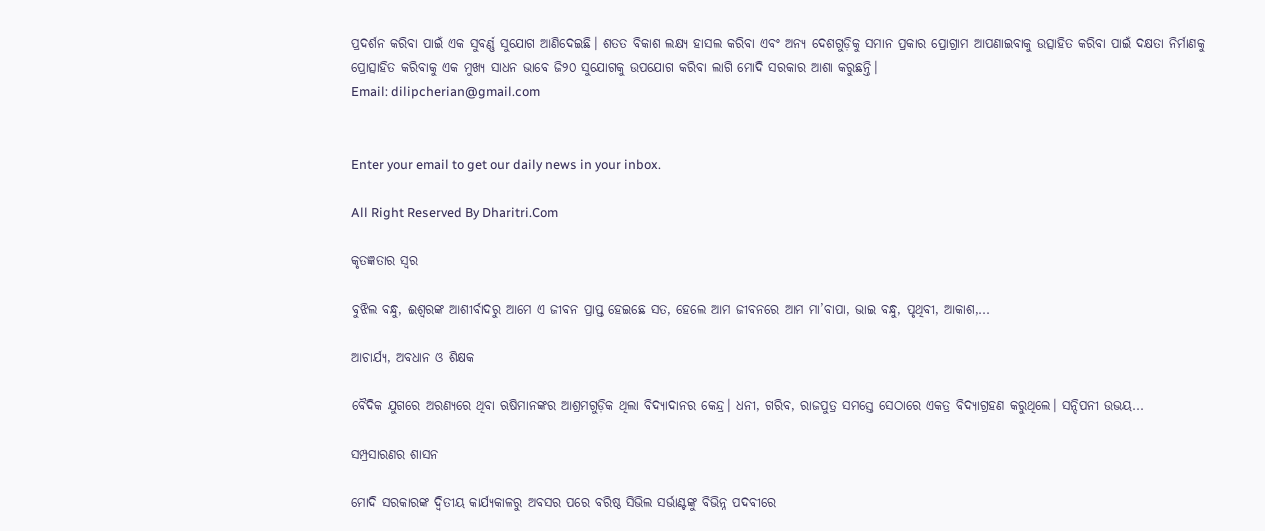ପ୍ରଦର୍ଶନ କରିବା ପାଇଁ ଏକ ସୁବର୍ଣ୍ଣ ସୁଯୋଗ ଆଣିଦେଇଛି। ଶତତ ବିକାଶ ଲକ୍ଷ୍ୟ ହାସଲ କରିବା ଏବଂ ଅନ୍ୟ ଦେଶଗୁଡ଼ିକୁ ସମାନ ପ୍ରକାର ପ୍ରୋଗ୍ରାମ ଆପଣାଇବାକୁ ଉତ୍ସାହିତ କରିବା ପାଇଁ ଦକ୍ଷତା ନିର୍ମାଣକୁ ପ୍ରୋତ୍ସାହିତ କରିବାକୁ ଏକ ମୁଖ୍ୟ ସାଧନ ଭାବେ ଜି୨୦ ସୁଯୋଗକୁ ଉପଯୋଗ କରିବା ଲାଗି ମୋଦି ସରକାର ଆଶା କରୁଛନ୍ତି।
Email: dilipcherian@gmail.com


Enter your email to get our daily news in your inbox.

All Right Reserved By Dharitri.Com

କୃତଜ୍ଞତାର ସ୍ବର

ବୁଝିଲ ବନ୍ଧୁ, ଈଶ୍ବରଙ୍କ ଆଶୀର୍ବାଦରୁ ଆମେ ଏ ଜୀବନ ପ୍ରାପ୍ତ ହେଇଛେ ସତ, ହେଲେ ଆମ ଜୀବନରେ ଆମ ମା’ବାପା, ଭାଇ ବନ୍ଧୁ, ପୃଥିବୀ, ଆକାଶ,...

ଆଚାର୍ଯ୍ୟ, ଅବଧାନ ଓ ଶିକ୍ଷକ

ବୈଦିକ ଯୁଗରେ ଅରଣ୍ୟରେ ଥିବା ଋଷିମାନଙ୍କର ଆଶ୍ରମଗୁଡ଼ିକ ଥିଲା ବିଦ୍ୟାଦାନର କେନ୍ଦ୍ର। ଧନୀ, ଗରିବ, ରାଜପୁତ୍ର ସମସ୍ତେ ସେଠାରେ ଏକତ୍ର ବିଦ୍ୟାଗ୍ରହଣ କରୁଥିଲେ। ସନ୍ଦିପନୀ ଉଭୟ...

ସମ୍ପ୍ରସାରଣର ଶାସନ

ମୋଦି ସରକାରଙ୍କ ଦ୍ୱିତୀୟ କାର୍ଯ୍ୟକାଳରୁ ଅବସର ପରେ ବରିଷ୍ଠ ସିଭିଲ ସର୍ଭାଣ୍ଟଙ୍କୁ ବିଭିନ୍ନ ପଦବୀରେ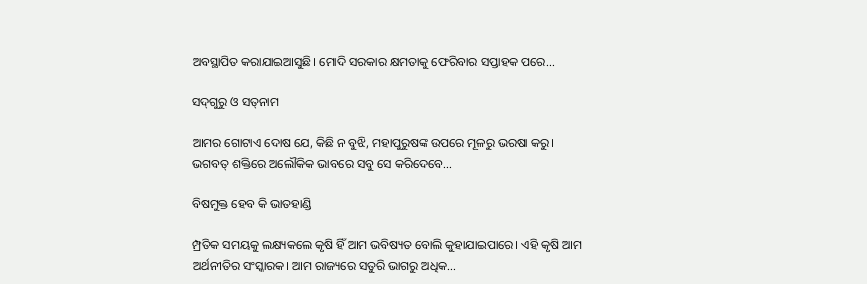ଅବସ୍ଥାପିତ କରାଯାଇଆସୁଛି। ମୋଦି ସରକାର କ୍ଷମତାକୁ ଫେରିବାର ସପ୍ତାହକ ପରେ...

ସଦ୍‌ଗୁରୁ ଓ ସତ୍‌ନାମ

ଆମର ଗୋଟାଏ ଦୋଷ ଯେ, କିଛି ନ ବୁଝି, ମହାପୁରୁଷଙ୍କ ଉପରେ ମୂଳରୁ ଭରଷା କରୁ। ଭଗବତ୍‌ ଶକ୍ତିରେ ଅଲୌକିକ ଭାବରେ ସବୁ ସେ କରିଦେବେ...

ବିଷମୁକ୍ତ ହେବ କି ଭାତହାଣ୍ଡି

ମ୍ପ୍ରତିକ ସମୟକୁ ଲକ୍ଷ୍ୟକଲେ କୃଷି ହିଁ ଆମ ଭବିଷ୍ୟତ ବୋଲି କୁହାଯାଇପାରେ। ଏହି କୃଷି ଆମ ଅର୍ଥନୀତିର ସଂସ୍କାରକ। ଆମ ରାଜ୍ୟରେ ସତୁରି ଭାଗରୁ ଅଧିକ...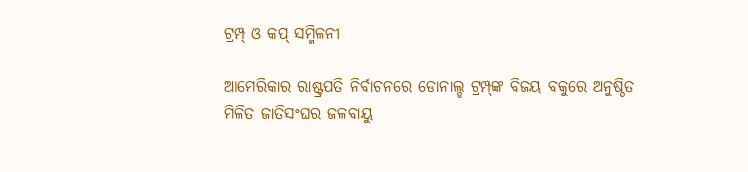ଟ୍ରମ୍ପ୍‌ ଓ କପ୍‌ ସମ୍ମିଳନୀ

ଆମେରିକାର ରାଷ୍ଟ୍ରପତି ନିର୍ବାଚନରେ ଡୋନାଲ୍ଡ ଟ୍ରମ୍ପ୍‌ଙ୍କ ବିଜୟ ବକୁରେ ଅନୁଷ୍ଠିତ ମିଳିତ ଜାତିସଂଘର ଜଳବାୟୁ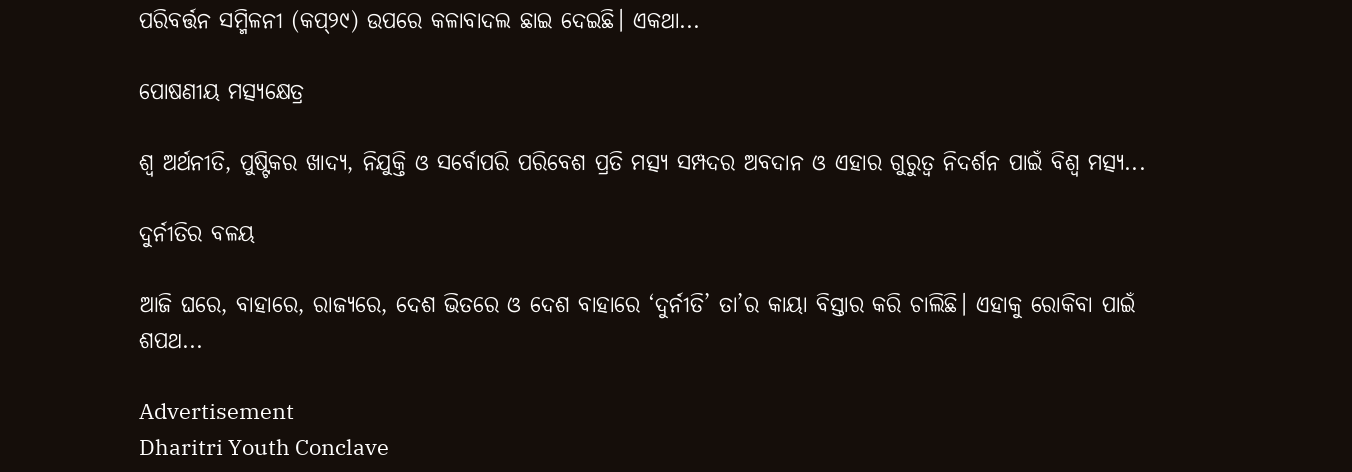ପରିବର୍ତ୍ତନ ସମ୍ମିଳନୀ (କପ୍‌୨୯) ଉପରେ କଳାବାଦଲ ଛାଇ ଦେଇଛି। ଏକଥା...

ପୋଷଣୀୟ ମତ୍ସ୍ୟକ୍ଷେତ୍ର

ଶ୍ୱ ଅର୍ଥନୀତି, ପୁଷ୍ଟିକର ଖାଦ୍ୟ, ନିଯୁକ୍ତି ଓ ସର୍ବୋପରି ପରିବେଶ ପ୍ରତି ମତ୍ସ୍ୟ ସମ୍ପଦର ଅବଦାନ ଓ ଏହାର ଗୁରୁତ୍ୱ ନିଦର୍ଶନ ପାଇଁ ବିଶ୍ୱ ମତ୍ସ୍ୟ...

ଦୁର୍ନୀତିର ବଳୟ

ଆଜି ଘରେ, ବାହାରେ, ରାଜ୍ୟରେ, ଦେଶ ଭିତରେ ଓ ଦେଶ ବାହାରେ ‘ଦୁର୍ନୀତି’ ତା’ର କାୟା ବିସ୍ତାର କରି ଚାଲିଛି। ଏହାକୁ ରୋକିବା ପାଇଁ ଶପଥ...

Advertisement
Dharitri Youth Conclave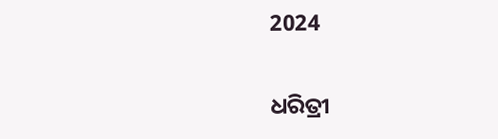2024

ଧରିତ୍ରୀ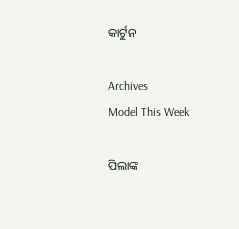କାର୍ଟୁନ

Archives
Model This Week

ପିଲାଙ୍କ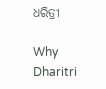ଧରିତ୍ରୀ

Why Dharitri